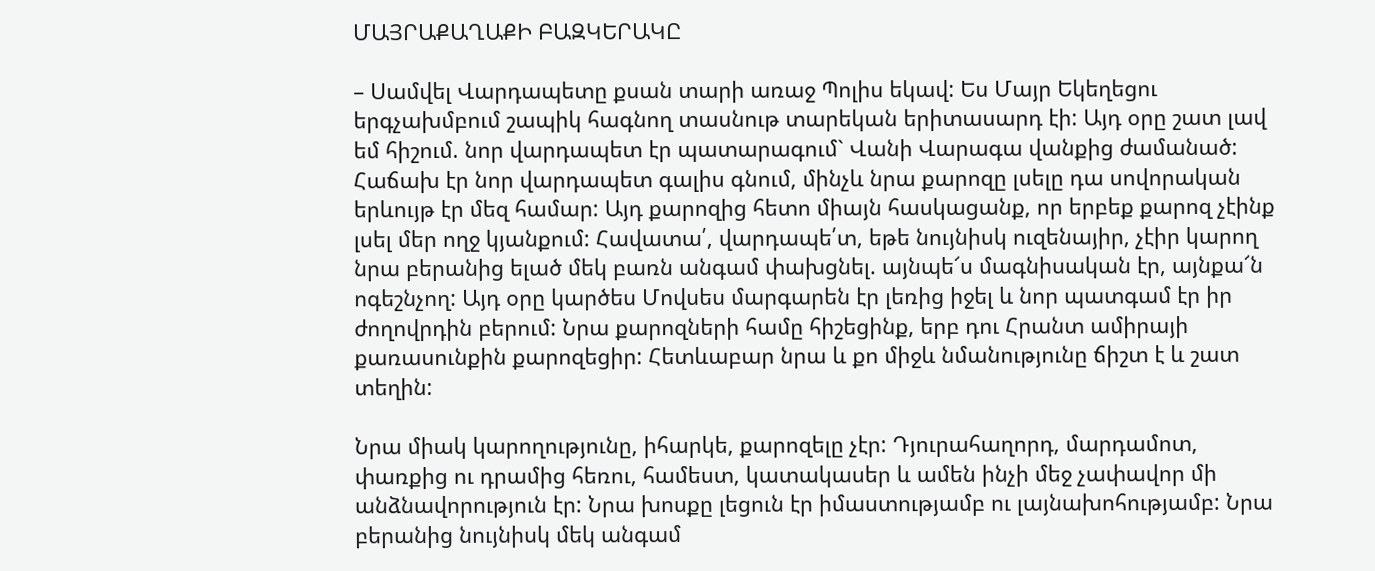ՄԱՅՐԱՔԱՂԱՔԻ ԲԱԶԿԵՐԱԿԸ

– Սամվել Վարդապետը քսան տարի առաջ Պոլիս եկավ: Ես Մայր Եկեղեցու երգչախմբում շապիկ հագնող տասնութ տարեկան երիտասարդ էի: Այդ օրը շատ լավ եմ հիշում. նոր վարդապետ էր պատարագում` Վանի Վարագա վանքից ժամանած: Հաճախ էր նոր վարդապետ գալիս գնում, մինչև նրա քարոզը լսելը դա սովորական երևույթ էր մեզ համար: Այդ քարոզից հետո միայն հասկացանք, որ երբեք քարոզ չէինք լսել մեր ողջ կյանքում: Հավատա՛, վարդապե՛տ, եթե նույնիսկ ուզենայիր, չէիր կարող նրա բերանից ելած մեկ բառն անգամ փախցնել. այնպե՜ս մագնիսական էր, այնքա՜ն ոգեշնչող: Այդ օրը կարծես Մովսես մարգարեն էր լեռից իջել և նոր պատգամ էր իր ժողովրդին բերում: Նրա քարոզների համը հիշեցինք, երբ դու Հրանտ ամիրայի քառասունքին քարոզեցիր: Հետևաբար նրա և քո միջև նմանությունը ճիշտ է և շատ տեղին:

Նրա միակ կարողությունը, իհարկե, քարոզելը չէր: Դյուրահաղորդ, մարդամոտ, փառքից ու դրամից հեռու, համեստ, կատակասեր և ամեն ինչի մեջ չափավոր մի անձնավորություն էր: Նրա խոսքը լեցուն էր իմաստությամբ ու լայնախոհությամբ: Նրա բերանից նույնիսկ մեկ անգամ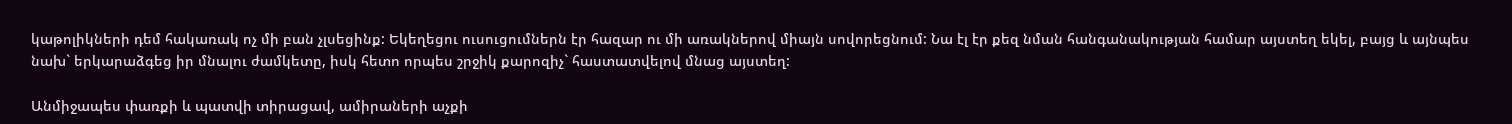կաթոլիկների դեմ հակառակ ոչ մի բան չլսեցինք: Եկեղեցու ուսուցումներն էր հազար ու մի առակներով միայն սովորեցնում: Նա էլ էր քեզ նման հանգանակության համար այստեղ եկել, բայց և այնպես նախ` երկարաձգեց իր մնալու ժամկետը, իսկ հետո որպես շրջիկ քարոզիչ` հաստատվելով մնաց այստեղ:

Անմիջապես փառքի և պատվի տիրացավ, ամիրաների աչքի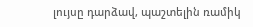լույսը դարձավ, պաշտելին ռամիկ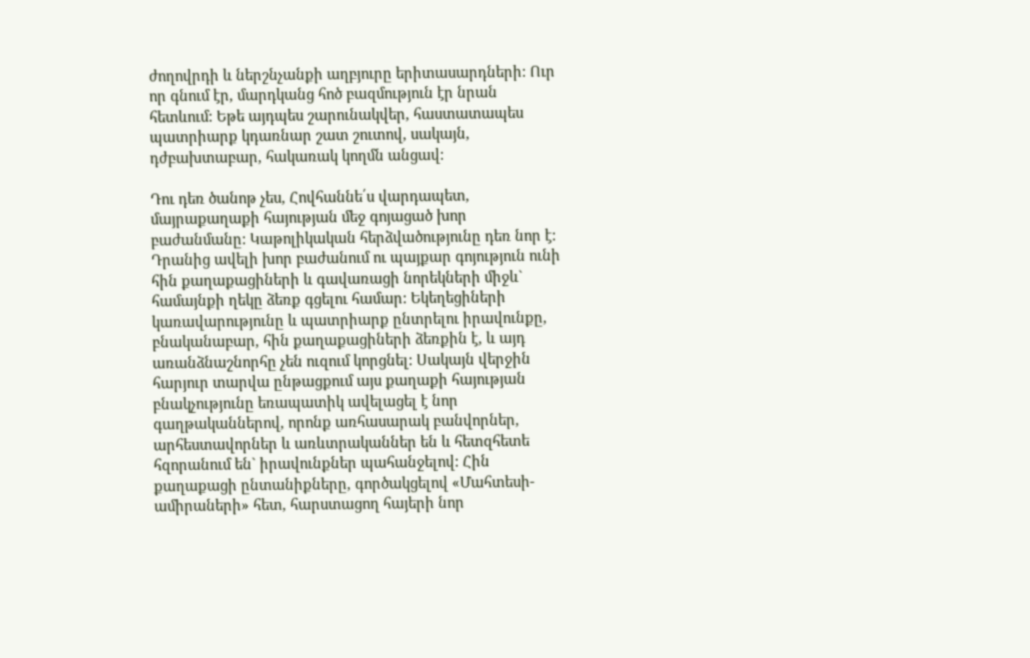ժողովրդի և ներշնչանքի աղբյուրը երիտասարդների: Ուր որ գնում էր, մարդկանց հոծ բազմություն էր նրան հետևում: Եթե այդպես շարունակվեր, հաստատապես պատրիարք կդառնար շատ շուտով, սակայն, դժբախտաբար, հակառակ կողմն անցավ:

Դու դեռ ծանոթ չես, Հովհաննե՛ս վարդապետ, մայրաքաղաքի հայության մեջ գոյացած խոր բաժանմանը: Կաթոլիկական հերձվածությունը դեռ նոր է: Դրանից ավելի խոր բաժանում ու պայքար գոյություն ունի հին քաղաքացիների և գավառացի նորեկների միջև` համայնքի ղեկը ձեռք գցելու համար: Եկեղեցիների կառավարությունը և պատրիարք ընտրելու իրավունքը, բնականաբար, հին քաղաքացիների ձեռքին է, և այդ առանձնաշնորհը չեն ուզում կորցնել: Սակայն վերջին հարյուր տարվա ընթացքում այս քաղաքի հայության բնակչությունը եռապատիկ ավելացել է նոր գաղթականներով, որոնք առհասարակ բանվորներ, արհեստավորներ և առևտրականներ են և հետզհետե հզորանում են` իրավունքներ պահանջելով: Հին քաղաքացի ընտանիքները, գործակցելով «Մահտեսի-ամիրաների» հետ, հարստացող հայերի նոր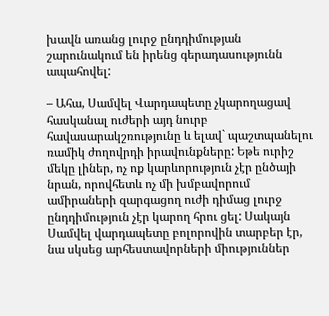խավն առանց լուրջ ընդդիմության շարունակում են իրենց գերադասությունն ապահովել:

– Ահա, Սամվել Վարդապետը չկարողացավ հասկանալ ուժերի այդ նուրբ հավասարակշռությունը և ելավ` պաշտպանելու ռամիկ ժողովրդի իրավունքները: Եթե ուրիշ մեկը լիներ, ոչ ոք կարևորություն չէր ընծայի նրան, որովհետև ոչ մի խմբավորում ամիրաների զարգացող ուժի դիմաց լուրջ ընդդիմություն չէր կարող հրու ցել: Սակայն Սամվել վարդապետը բոլորովին տարբեր էր, նա սկսեց արհեստավորների միություններ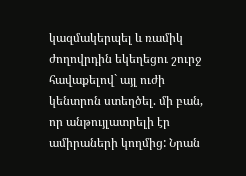կազմակերպել և ռամիկ ժողովրդին եկեղեցու շուրջ հավաքելով` այլ ուժի կենտրոն ստեղծել. մի բան, որ անթույլատրելի էր ամիրաների կողմից: Նրան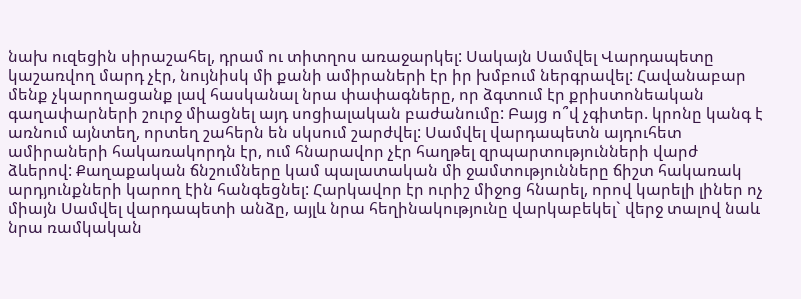նախ ուզեցին սիրաշահել, դրամ ու տիտղոս առաջարկել: Սակայն Սամվել Վարդապետը կաշառվող մարդ չէր, նույնիսկ մի քանի ամիրաների էր իր խմբում ներգրավել: Հավանաբար մենք չկարողացանք լավ հասկանալ նրա փափագները, որ ձգտում էր քրիստոնեական գաղափարների շուրջ միացնել այդ սոցիալական բաժանումը: Բայց ո՞վ չգիտեր. կրոնը կանգ է առնում այնտեղ, որտեղ շահերն են սկսում շարժվել: Սամվել վարդապետն այդուհետ ամիրաների հակառակորդն էր, ում հնարավոր չէր հաղթել զրպարտությունների վարժ ձևերով: Քաղաքական ճնշումները կամ պալատական մի ջամտությունները ճիշտ հակառակ արդյունքների կարող էին հանգեցնել: Հարկավոր էր ուրիշ միջոց հնարել, որով կարելի լիներ ոչ միայն Սամվել վարդապետի անձը, այլև նրա հեղինակությունը վարկաբեկել` վերջ տալով նաև նրա ռամկական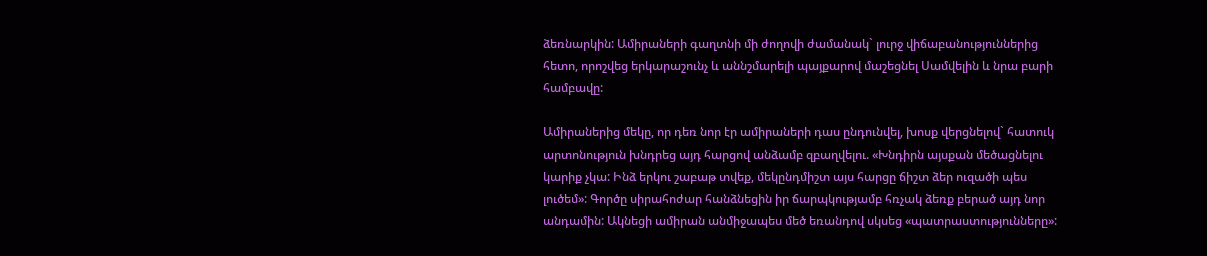ձեռնարկին: Ամիրաների գաղտնի մի ժողովի ժամանակ` լուրջ վիճաբանություններից հետո, որոշվեց երկարաշունչ և աննշմարելի պայքարով մաշեցնել Սամվելին և նրա բարի համբավը:

Ամիրաներից մեկը, որ դեռ նոր էր ամիրաների դաս ընդունվել, խոսք վերցնելով` հատուկ արտոնություն խնդրեց այդ հարցով անձամբ զբաղվելու. «Խնդիրն այսքան մեծացնելու կարիք չկա: Ինձ երկու շաբաթ տվեք, մեկընդմիշտ այս հարցը ճիշտ ձեր ուզածի պես լուծեմ»: Գործը սիրահոժար հանձնեցին իր ճարպկությամբ հռչակ ձեռք բերած այդ նոր անդամին: Ակնեցի ամիրան անմիջապես մեծ եռանդով սկսեց «պատրաստությունները»: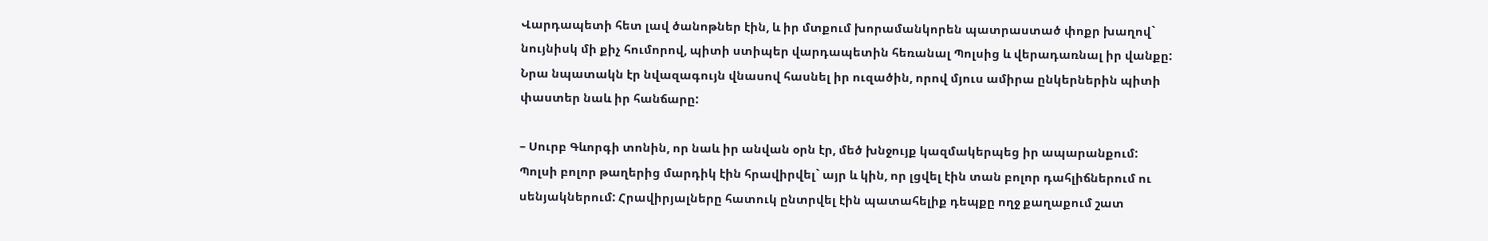Վարդապետի հետ լավ ծանոթներ էին, և իր մտքում խորամանկորեն պատրաստած փոքր խաղով` նույնիսկ մի քիչ հումորով, պիտի ստիպեր վարդապետին հեռանալ Պոլսից և վերադառնալ իր վանքը: Նրա նպատակն էր նվազագույն վնասով հասնել իր ուզածին, որով մյուս ամիրա ընկերներին պիտի փաստեր նաև իր հանճարը:

– Սուրբ Գևորգի տոնին, որ նաև իր անվան օրն էր, մեծ խնջույք կազմակերպեց իր ապարանքում: Պոլսի բոլոր թաղերից մարդիկ էին հրավիրվել` այր և կին, որ լցվել էին տան բոլոր դահլիճներում ու սենյակներում: Հրավիրյալները հատուկ ընտրվել էին պատահելիք դեպքը ողջ քաղաքում շատ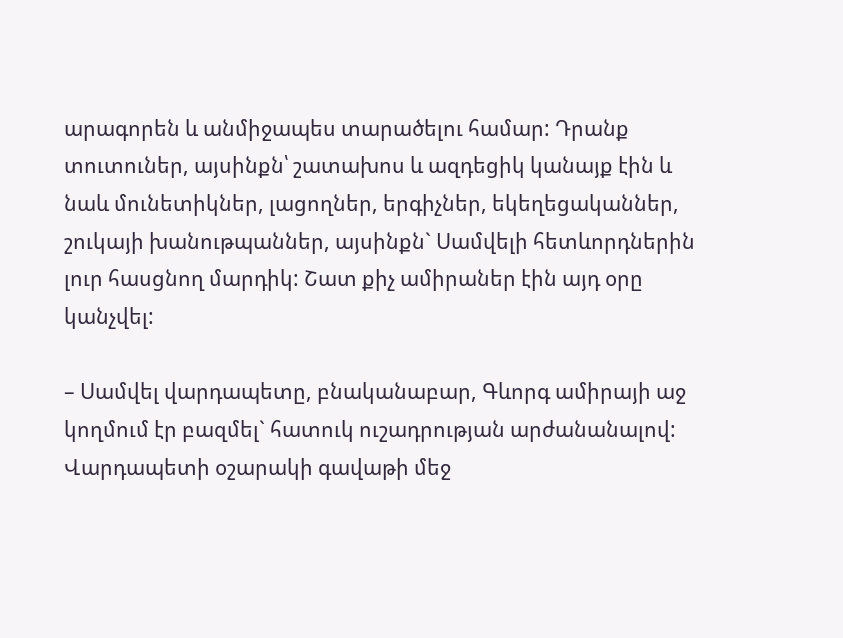արագորեն և անմիջապես տարածելու համար: Դրանք տուտուներ, այսինքն՝ շատախոս և ազդեցիկ կանայք էին և նաև մունետիկներ, լացողներ, երգիչներ, եկեղեցականներ, շուկայի խանութպաններ, այսինքն` Սամվելի հետևորդներին լուր հասցնող մարդիկ: Շատ քիչ ամիրաներ էին այդ օրը կանչվել:

– Սամվել վարդապետը, բնականաբար, Գևորգ ամիրայի աջ կողմում էր բազմել` հատուկ ուշադրության արժանանալով: Վարդապետի օշարակի գավաթի մեջ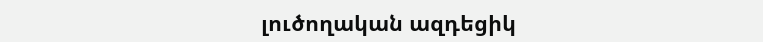լուծողական ազդեցիկ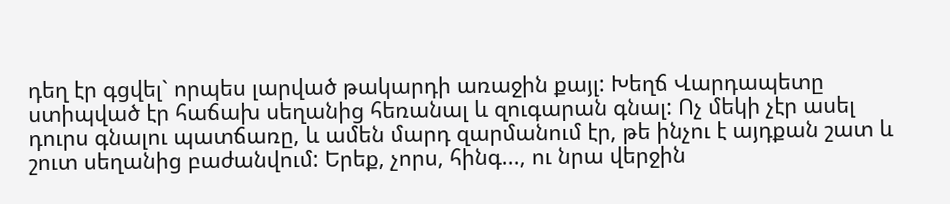դեղ էր գցվել` որպես լարված թակարդի առաջին քայլ: Խեղճ Վարդապետը ստիպված էր հաճախ սեղանից հեռանալ և զուգարան գնալ: Ոչ մեկի չէր ասել դուրս գնալու պատճառը, և ամեն մարդ զարմանում էր, թե ինչու է այդքան շատ և շուտ սեղանից բաժանվում: Երեք, չորս, հինգ..., ու նրա վերջին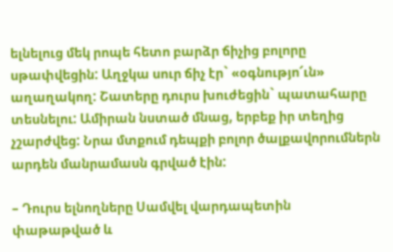ելնելուց մեկ րոպե հետո բարձր ճիչից բոլորը սթափվեցին: Աղջկա սուր ճիչ էր` «օգնությո՜ւն» աղաղակող: Շատերը դուրս խուժեցին` պատահարը տեսնելու: Ամիրան նստած մնաց, երբեք իր տեղից չշարժվեց: Նրա մտքում դեպքի բոլոր ծալքավորումներն արդեն մանրամասն գրված էին:

– Դուրս ելնողները Սամվել վարդապետին փաթաթված և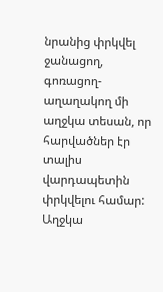նրանից փրկվել ջանացող, գոռացող-աղաղակող մի աղջկա տեսան, որ հարվածներ էր տալիս վարդապետին  փրկվելու համար: Աղջկա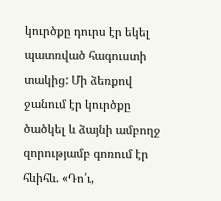կուրծքը դուրս էր եկել պատռված հագուստի տակից: Մի ձեռքով ջանում էր կուրծքը ծածկել և ձայնի ամբողջ զորությամբ գոռում էր հևիհև. «Դո՛ւ,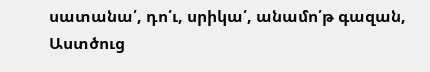սատանա՛, դո՛ւ, սրիկա՛, անամո՛թ գազան, Աստծուց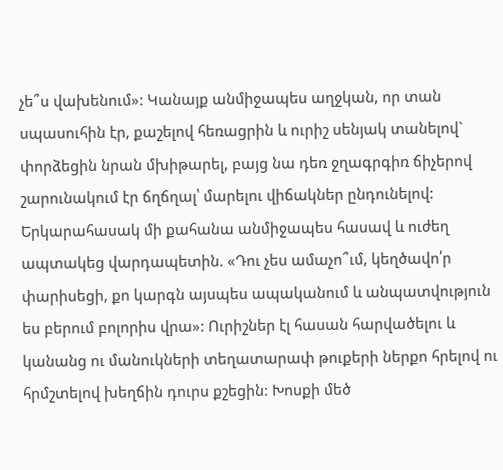չե՞ս վախենում»: Կանայք անմիջապես աղջկան, որ տան սպասուհին էր, քաշելով հեռացրին և ուրիշ սենյակ տանելով` փորձեցին նրան մխիթարել, բայց նա դեռ ջղագրգիռ ճիչերով շարունակում էր ճղճղալ՝ մարելու վիճակներ ընդունելով: Երկարահասակ մի քահանա անմիջապես հասավ և ուժեղ ապտակեց վարդապետին. «Դու չես ամաչո՞ւմ, կեղծավո՛ր փարիսեցի, քո կարգն այսպես ապականում և անպատվություն ես բերում բոլորիս վրա»: Ուրիշներ էլ հասան հարվածելու և կանանց ու մանուկների տեղատարափ թուքերի ներքո հրելով ու հրմշտելով խեղճին դուրս քշեցին: Խոսքի մեծ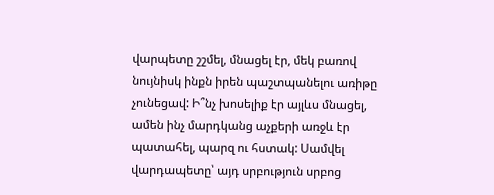վարպետը շշմել, մնացել էր, մեկ բառով նույնիսկ ինքն իրեն պաշտպանելու առիթը չունեցավ: Ի՞նչ խոսելիք էր այլևս մնացել, ամեն ինչ մարդկանց աչքերի առջև էր պատահել, պարզ ու հստակ: Սամվել վարդապետը՝ այդ սրբություն սրբոց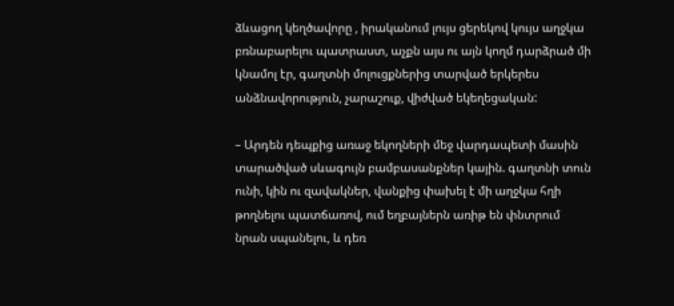ձևացող կեղծավորը , իրականում լույս ցերեկով կույս աղջկա բռնաբարելու պատրաստ, աչքն այս ու այն կողմ դարձրած մի կնամոլ էր, գաղտնի մոլուցքներից տարված երկերես անձնավորություն, չարաշուք, վիժված եկեղեցական:

– Արդեն դեպքից առաջ եկողների մեջ վարդապետի մասին տարածված սևագույն բամբասանքներ կային. գաղտնի տուն ունի, կին ու զավակներ, վանքից փախել է մի աղջկա հղի թողնելու պատճառով, ում եղբայներն առիթ են փնտրում նրան սպանելու, և դեռ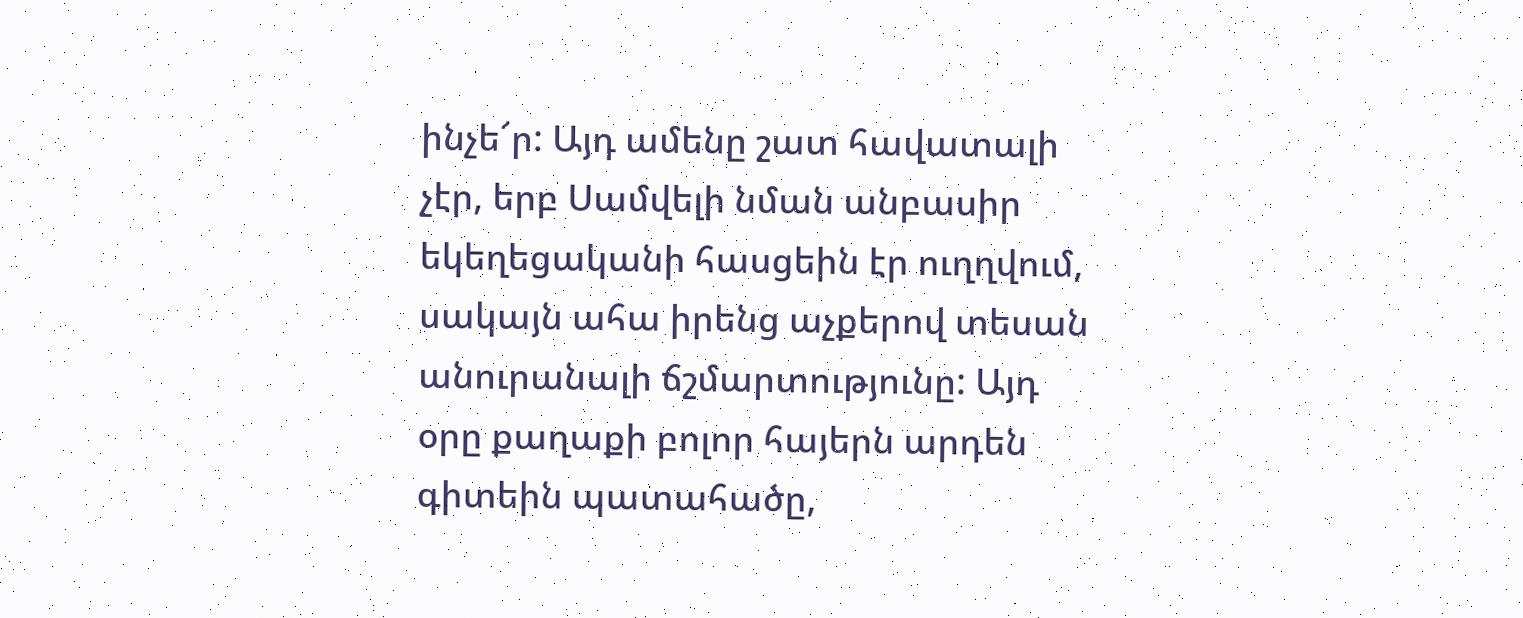ինչե՜ր: Այդ ամենը շատ հավատալի չէր, երբ Սամվելի նման անբասիր եկեղեցականի հասցեին էր ուղղվում, սակայն ահա իրենց աչքերով տեսան անուրանալի ճշմարտությունը: Այդ օրը քաղաքի բոլոր հայերն արդեն գիտեին պատահածը,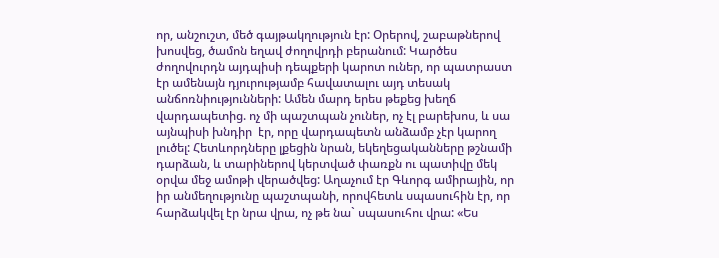որ, անշուշտ, մեծ գայթակղություն էր: Օրերով, շաբաթներով խոսվեց, ծամոն եղավ ժողովրդի բերանում: Կարծես ժողովուրդն այդպիսի դեպքերի կարոտ ուներ, որ պատրաստ էր ամենայն դյուրությամբ հավատալու այդ տեսակ անճոռնիությունների: Ամեն մարդ երես թեքեց խեղճ վարդապետից. ոչ մի պաշտպան չուներ, ոչ էլ բարեխոս, և սա այնպիսի խնդիր  էր, որը վարդապետն անձամբ չէր կարող լուծել: Հետևորդները լքեցին նրան, եկեղեցականները թշնամի դարձան, և տարիներով կերտված փառքն ու պատիվը մեկ օրվա մեջ ամոթի վերածվեց: Աղաչում էր Գևորգ ամիրային, որ իր անմեղությունը պաշտպանի, որովհետև սպասուհին էր, որ հարձակվել էր նրա վրա, ոչ թե նա` սպասուհու վրա: «Ես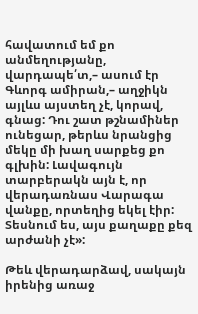հավատում եմ քո անմեղությանը, վարդապե՛տ,– ասում էր Գևորգ ամիրան,– աղջիկն այլևս այստեղ չէ, կորավ, գնաց: Դու շատ թշնամիներ ունեցար, թերևս նրանցից մեկը մի խաղ սարքեց քո գլխին: Լավագույն տարբերակն այն է, որ վերադառնաս Վարագա վանքը, որտեղից եկել էիր: Տեսնում ես, այս քաղաքը քեզ արժանի չէ»:

Թեև վերադարձավ, սակայն իրենից առաջ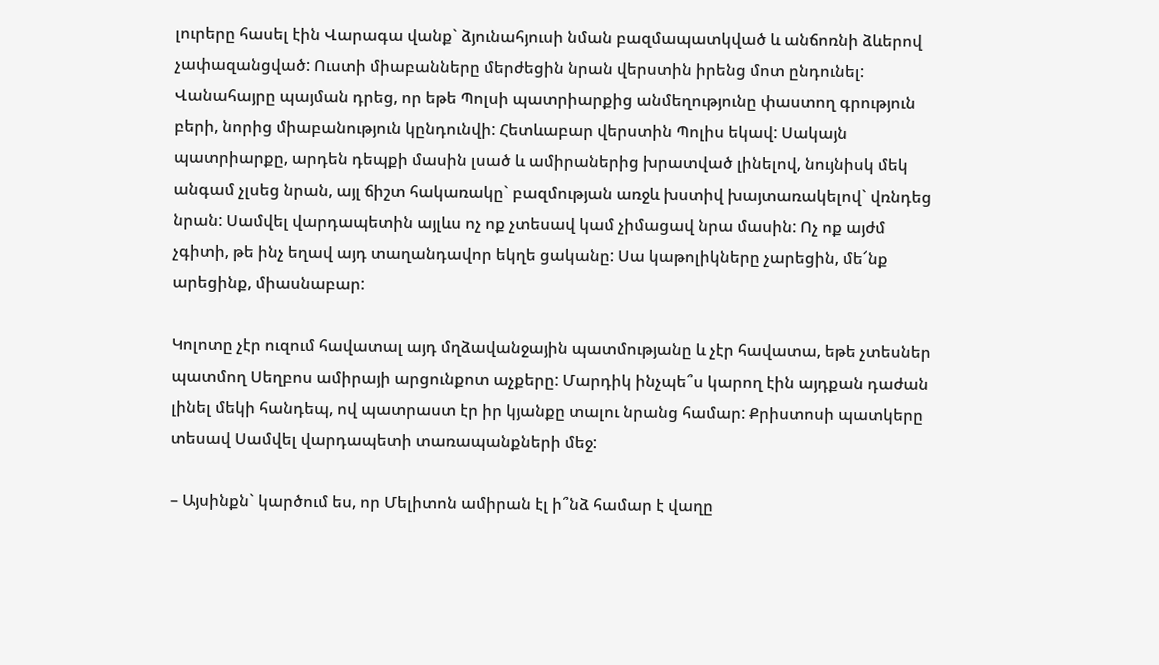լուրերը հասել էին Վարագա վանք` ձյունահյուսի նման բազմապատկված և անճոռնի ձևերով չափազանցված: Ուստի միաբանները մերժեցին նրան վերստին իրենց մոտ ընդունել: Վանահայրը պայման դրեց, որ եթե Պոլսի պատրիարքից անմեղությունը փաստող գրություն բերի, նորից միաբանություն կընդունվի: Հետևաբար վերստին Պոլիս եկավ: Սակայն պատրիարքը, արդեն դեպքի մասին լսած և ամիրաներից խրատված լինելով, նույնիսկ մեկ անգամ չլսեց նրան, այլ ճիշտ հակառակը` բազմության առջև խստիվ խայտառակելով` վռնդեց նրան: Սամվել վարդապետին այլևս ոչ ոք չտեսավ կամ չիմացավ նրա մասին: Ոչ ոք այժմ չգիտի, թե ինչ եղավ այդ տաղանդավոր եկղե ցականը: Սա կաթոլիկները չարեցին, մե՜նք արեցինք, միասնաբար:

Կոլոտը չէր ուզում հավատալ այդ մղձավանջային պատմությանը և չէր հավատա, եթե չտեսներ պատմող Սեղբոս ամիրայի արցունքոտ աչքերը: Մարդիկ ինչպե՞ս կարող էին այդքան դաժան լինել մեկի հանդեպ, ով պատրաստ էր իր կյանքը տալու նրանց համար: Քրիստոսի պատկերը տեսավ Սամվել վարդապետի տառապանքների մեջ:

– Այսինքն` կարծում ես, որ Մելիտոն ամիրան էլ ի՞նձ համար է վաղը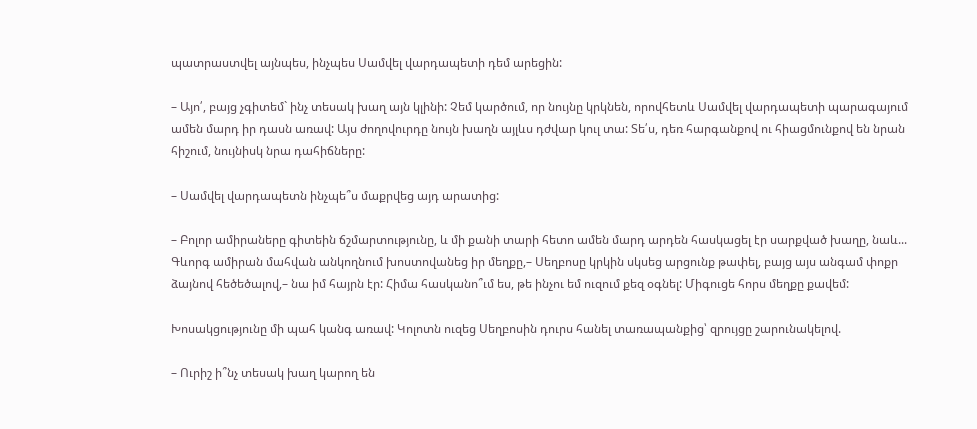պատրաստվել այնպես, ինչպես Սամվել վարդապետի դեմ արեցին:

– Այո՛, բայց չգիտեմ` ինչ տեսակ խաղ այն կլինի: Չեմ կարծում, որ նույնը կրկնեն, որովհետև Սամվել վարդապետի պարագայում ամեն մարդ իր դասն առավ: Այս ժողովուրդը նույն խաղն այլևս դժվար կուլ տա: Տե՛ս, դեռ հարգանքով ու հիացմունքով են նրան հիշում, նույնիսկ նրա դահիճները:

– Սամվել վարդապետն ինչպե՞ս մաքրվեց այդ արատից:

– Բոլոր ամիրաները գիտեին ճշմարտությունը, և մի քանի տարի հետո ամեն մարդ արդեն հասկացել էր սարքված խաղը, նաև... Գևորգ ամիրան մահվան անկողնում խոստովանեց իր մեղքը,– Սեղբոսը կրկին սկսեց արցունք թափել, բայց այս անգամ փոքր ձայնով հեծեծալով,– նա իմ հայրն էր: Հիմա հասկանո՞ւմ ես, թե ինչու եմ ուզում քեզ օգնել: Միգուցե հորս մեղքը քավեմ:

Խոսակցությունը մի պահ կանգ առավ: Կոլոտն ուզեց Սեղբոսին դուրս հանել տառապանքից՝ զրույցը շարունակելով.

– Ուրիշ ի՞նչ տեսակ խաղ կարող են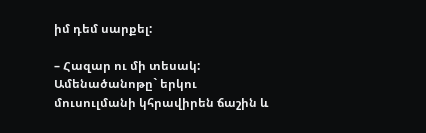իմ դեմ սարքել:

– Հազար ու մի տեսակ: Ամենածանոթը` երկու մուսուլմանի կհրավիրեն ճաշին և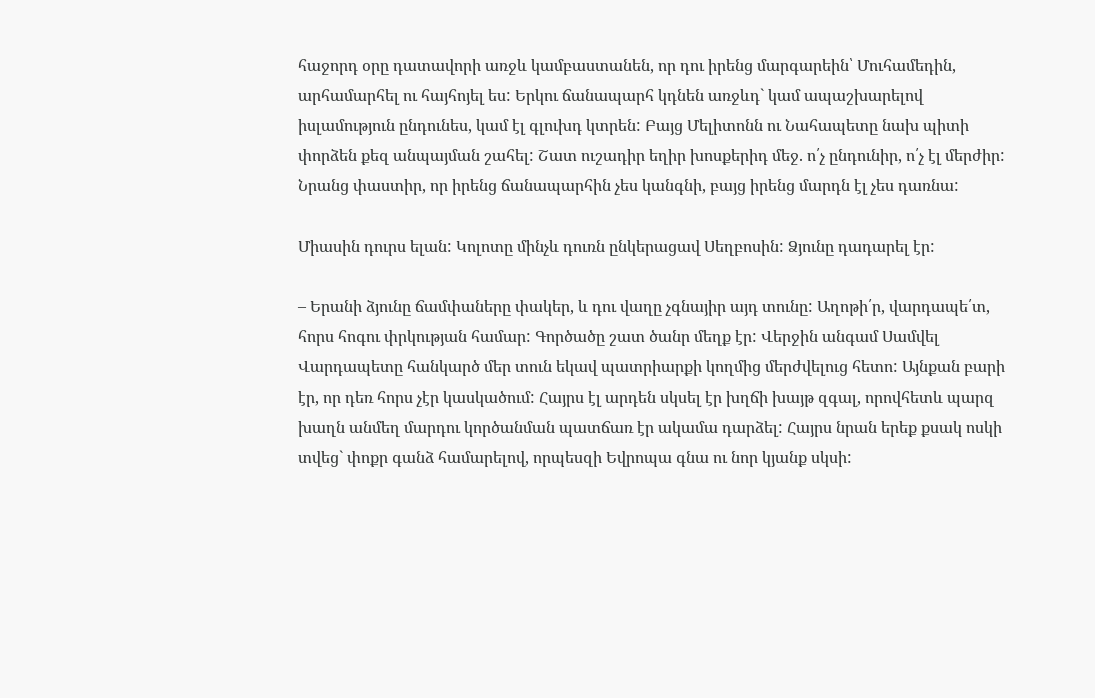հաջորդ օրը դատավորի առջև կամբաստանեն, որ դու իրենց մարգարեին՝ Մուհամեդին, արհամարհել ու հայհոյել ես: Երկու ճանապարհ կդնեն առջևդ` կամ ապաշխարելով իսլամություն ընդունես, կամ էլ գլուխդ կտրեն: Բայց Մելիտոնն ու Նահապետը նախ պիտի փորձեն քեզ անպայման շահել: Շատ ուշադիր եղիր խոսքերիդ մեջ. ո՛չ ընդունիր, ո՛չ էլ մերժիր: Նրանց փաստիր, որ իրենց ճանապարհին չես կանգնի, բայց իրենց մարդն էլ չես դառնա:

Միասին դուրս ելան: Կոլոտը մինչև դուռն ընկերացավ Սեղբոսին: Ձյունը դադարել էր:

– Երանի ձյունը ճամփաները փակեր, և դու վաղը չգնայիր այդ տունը: Աղոթի՛ր, վարդապե՛տ, հորս հոգու փրկության համար: Գործածը շատ ծանր մեղք էր: Վերջին անգամ Սամվել Վարդապետը հանկարծ մեր տուն եկավ պատրիարքի կողմից մերժվելուց հետո: Այնքան բարի էր, որ դեռ հորս չէր կասկածում: Հայրս էլ արդեն սկսել էր խղճի խայթ զգալ, որովհետև պարզ խաղն անմեղ մարդու կործանման պատճառ էր ակամա դարձել: Հայրս նրան երեք քսակ ոսկի տվեց` փոքր գանձ համարելով, որպեսզի Եվրոպա գնա ու նոր կյանք սկսի: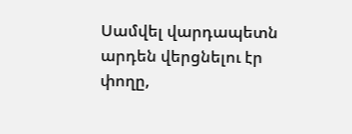Սամվել վարդապետն արդեն վերցնելու էր փողը,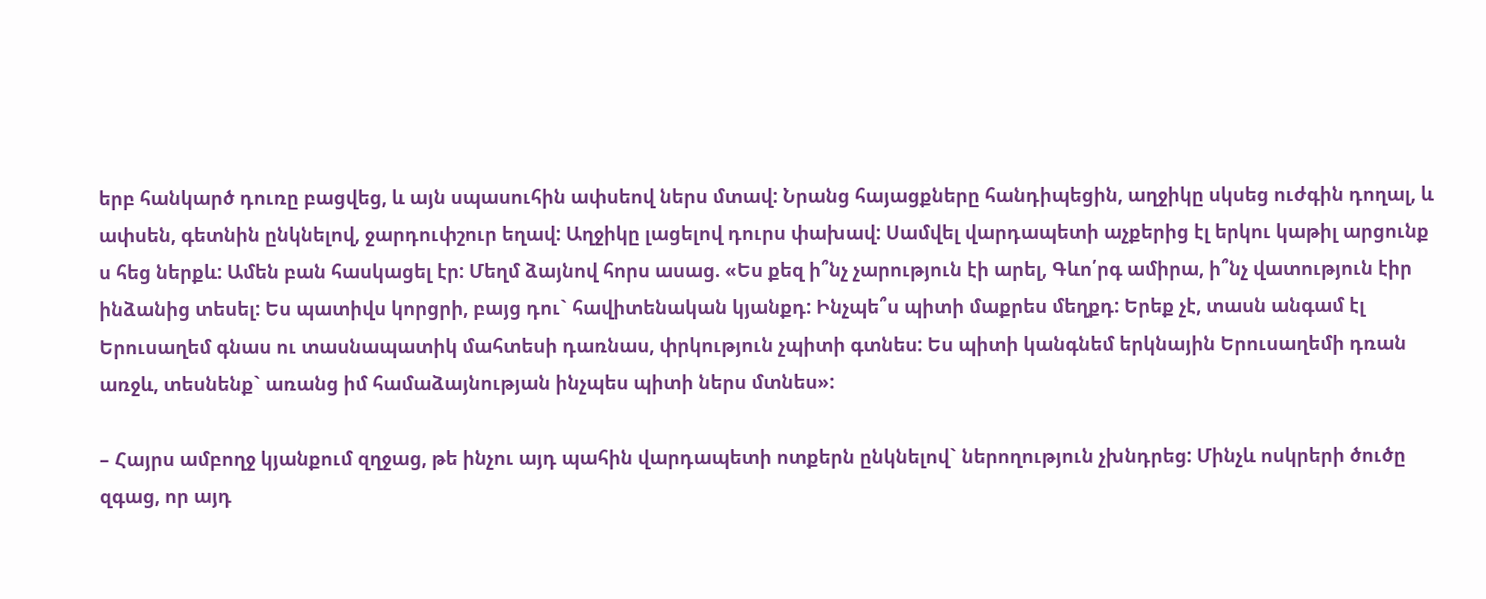երբ հանկարծ դուռը բացվեց, և այն սպասուհին ափսեով ներս մտավ: Նրանց հայացքները հանդիպեցին, աղջիկը սկսեց ուժգին դողալ, և ափսեն, գետնին ընկնելով, ջարդուփշուր եղավ: Աղջիկը լացելով դուրս փախավ: Սամվել վարդապետի աչքերից էլ երկու կաթիլ արցունք ս հեց ներքև: Ամեն բան հասկացել էր: Մեղմ ձայնով հորս ասաց. «Ես քեզ ի՞նչ չարություն էի արել, Գևո՛րգ ամիրա, ի՞նչ վատություն էիր ինձանից տեսել: Ես պատիվս կորցրի, բայց դու` հավիտենական կյանքդ: Ինչպե՞ս պիտի մաքրես մեղքդ: Երեք չէ, տասն անգամ էլ Երուսաղեմ գնաս ու տասնապատիկ մահտեսի դառնաս, փրկություն չպիտի գտնես: Ես պիտի կանգնեմ երկնային Երուսաղեմի դռան առջև, տեսնենք` առանց իմ համաձայնության ինչպես պիտի ներս մտնես»:

– Հայրս ամբողջ կյանքում զղջաց, թե ինչու այդ պահին վարդապետի ոտքերն ընկնելով` ներողություն չխնդրեց: Մինչև ոսկրերի ծուծը զգաց, որ այդ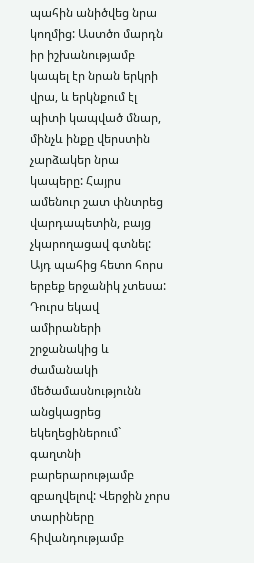պահին անիծվեց նրա կողմից: Աստծո մարդն իր իշխանությամբ կապել էր նրան երկրի վրա, և երկնքում էլ պիտի կապված մնար, մինչև ինքը վերստին չարձակեր նրա կապերը: Հայրս ամենուր շատ փնտրեց վարդապետին, բայց չկարողացավ գտնել: Այդ պահից հետո հորս երբեք երջանիկ չտեսա: Դուրս եկավ ամիրաների շրջանակից և ժամանակի մեծամասնությունն անցկացրեց եկեղեցիներում` գաղտնի բարերարությամբ զբաղվելով: Վերջին չորս տարիները հիվանդությամբ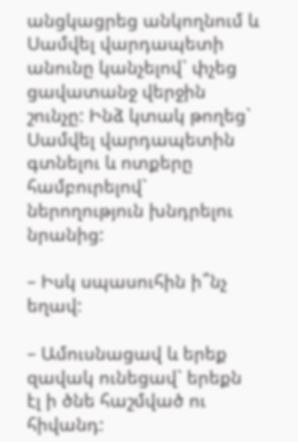անցկացրեց անկողնում և Սամվել վարդապետի անունը կանչելով` փչեց ցավատանջ վերջին շունչը: Ինձ կտակ թողեց` Սամվել վարդապետին գտնելու և ոտքերը համբուրելով` ներողություն խնդրելու նրանից:

– Իսկ սպասուհին ի՞նչ եղավ:

– Ամուսնացավ և երեք զավակ ունեցավ` երեքն էլ ի ծնե հաշմված ու հիվանդ: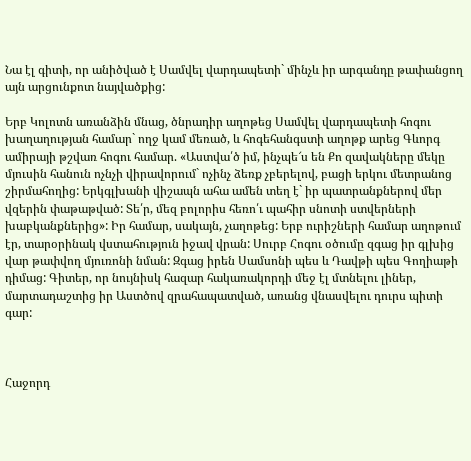Նա էլ գիտի, որ անիծված է Սամվել վարդապետի` մինչև իր արգանդը թափանցող այն արցունքոտ նայվածքից:

Երբ Կոլոտն առանձին մնաց, ծնրադիր աղոթեց Սամվել վարդապետի հոգու խաղաղության համար` ողջ կամ մեռած, և հոգեհանգստի աղոթք արեց Գևորգ ամիրայի թշվառ հոգու համար. «Աստվա՛ծ իմ, ինչպե՜ս են Քո զավակները մեկը մյուսին հանուն ոչնչի վիրավորում` ոչինչ ձեռք չբերելով, բացի երկու մետրանոց շիրմահողից: Երկգլխանի վիշապն ահա ամեն տեղ է` իր պատրանքներով մեր վզերին փաթաթված: Տե՛ր, մեզ բոլորիս հեռո՛ւ պահիր սնոտի ստվերների խաբկանքներից»: Իր համար, սակայն, չաղոթեց: Երբ ուրիշների համար աղոթում էր, տարօրինակ վստահություն իջավ վրան: Սուրբ Հոգու օծումը զգաց իր գլխից վար թափվող մյուռոնի նման: Զգաց իրեն Սամսոնի պես և Դավթի պես Գողիաթի դիմաց: Գիտեր, որ նույնիսկ հազար հակառակորդի մեջ էլ մտնելու լիներ, մարտադաշտից իր Աստծով զրահապատված, առանց վնասվելու դուրս պիտի գար:



Հաջորդ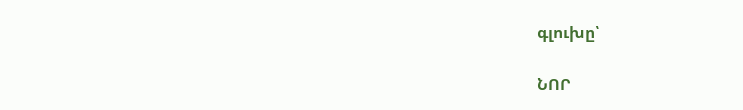գլուխը՝

ՆՈՐ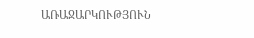ԱՌԱՋԱՐԿՈՒԹՅՈՒՆ